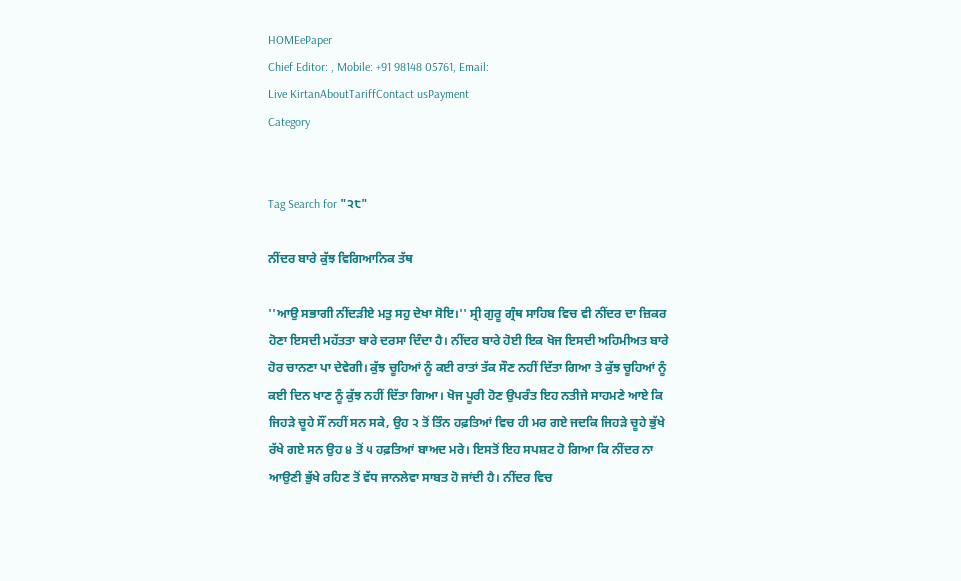HOMEePaper
Chief Editor: , Mobile: +91 98148 05761, Email:
Live KirtanAboutTariffContact usPayment
Category


Tag Search for "੨੮"

ਨੀਂਦਰ ਬਾਰੇ ਕੁੱਝ ਵਿਗਿਆਨਿਕ ਤੱਥ

''ਆਉ ਸਭਾਗੀ ਨੀਂਦੜੀਏ ਮਤੁ ਸਹੁ ਦੇਖਾ ਸੋਇ।'' ਸ੍ਰੀ ਗੁਰੂ ਗ੍ਰੰਥ ਸਾਹਿਬ ਵਿਚ ਵੀ ਨੀਂਦਰ ਦਾ ਜ਼ਿਕਰ ਹੋਣਾ ਇਸਦੀ ਮਹੱਤਤਾ ਬਾਰੇ ਦਰਸਾ ਦਿੰਦਾ ਹੈ। ਨੀਂਦਰ ਬਾਰੇ ਹੋਈ ਇਕ ਖੋਜ ਇਸਦੀ ਅਹਿਮੀਅਤ ਬਾਰੇ ਹੋਰ ਚਾਨਣਾ ਪਾ ਦੇਵੇਗੀ। ਕੁੱਝ ਚੂਹਿਆਂ ਨੂੰ ਕਈ ਰਾਤਾਂ ਤੱਕ ਸੌਣ ਨਹੀਂ ਦਿੱਤਾ ਗਿਆ ਤੇ ਕੁੱਝ ਚੂਹਿਆਂ ਨੂੰ ਕਈ ਦਿਨ ਖਾਣ ਨੂੰ ਕੁੱਝ ਨਹੀਂ ਦਿੱਤਾ ਗਿਆ। ਖੋਜ ਪੂਰੀ ਹੋਣ ਉਪਰੰਤ ਇਹ ਨਤੀਜੇ ਸਾਹਮਣੇ ਆਏ ਕਿ ਜਿਹੜੇ ਚੂਹੇ ਸੌਂ ਨਹੀਂ ਸਨ ਸਕੇ, ਉਹ ੨ ਤੋਂ ਤਿੰਨ ਹਫ਼ਤਿਆਂ ਵਿਚ ਹੀ ਮਰ ਗਏ ਜਦਕਿ ਜਿਹੜੇ ਚੂਹੇ ਭੁੱਖੇ ਰੱਖੇ ਗਏ ਸਨ ਉਹ ੪ ਤੋਂ ੫ ਹਫ਼ਤਿਆਂ ਬਾਅਦ ਮਰੇ। ਇਸਤੋਂ ਇਹ ਸਪਸ਼ਟ ਹੋ ਗਿਆ ਕਿ ਨੀਂਦਰ ਨਾ ਆਉਣੀ ਭੁੱਖੇ ਰਹਿਣ ਤੋਂ ਵੱਧ ਜਾਨਲੇਵਾ ਸਾਬਤ ਹੋ ਜਾਂਦੀ ਹੈ। ਨੀਂਦਰ ਵਿਚ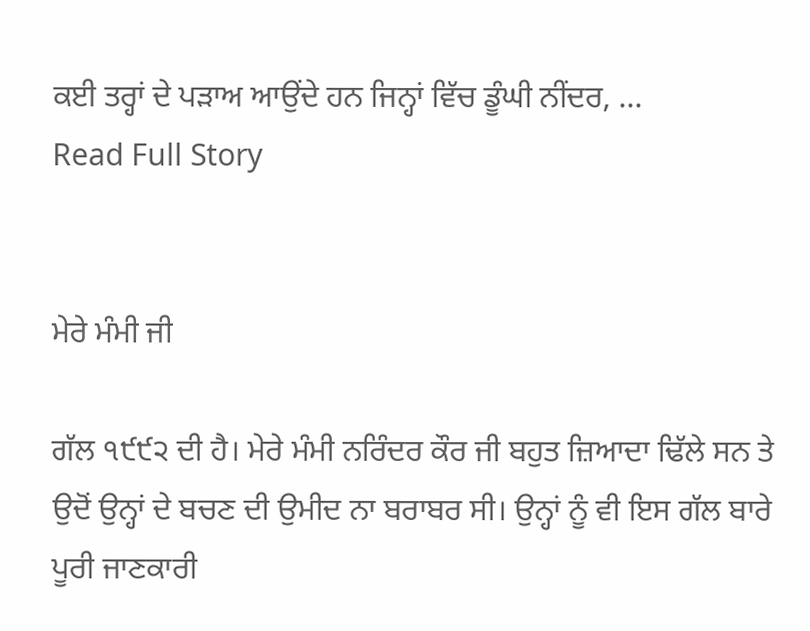ਕਈ ਤਰ੍ਹਾਂ ਦੇ ਪੜਾਅ ਆਉਂਦੇ ਹਨ ਜਿਨ੍ਹਾਂ ਵਿੱਚ ਡੂੰਘੀ ਨੀਂਦਰ, ...
Read Full Story


ਮੇਰੇ ਮੰਮੀ ਜੀ

ਗੱਲ ੧੯੯੨ ਦੀ ਹੈ। ਮੇਰੇ ਮੰਮੀ ਨਰਿੰਦਰ ਕੌਰ ਜੀ ਬਹੁਤ ਜ਼ਿਆਦਾ ਢਿੱਲੇ ਸਨ ਤੇ ਉਦੋਂ ਉਨ੍ਹਾਂ ਦੇ ਬਚਣ ਦੀ ਉਮੀਦ ਨਾ ਬਰਾਬਰ ਸੀ। ਉਨ੍ਹਾਂ ਨੂੰ ਵੀ ਇਸ ਗੱਲ ਬਾਰੇ ਪੂਰੀ ਜਾਣਕਾਰੀ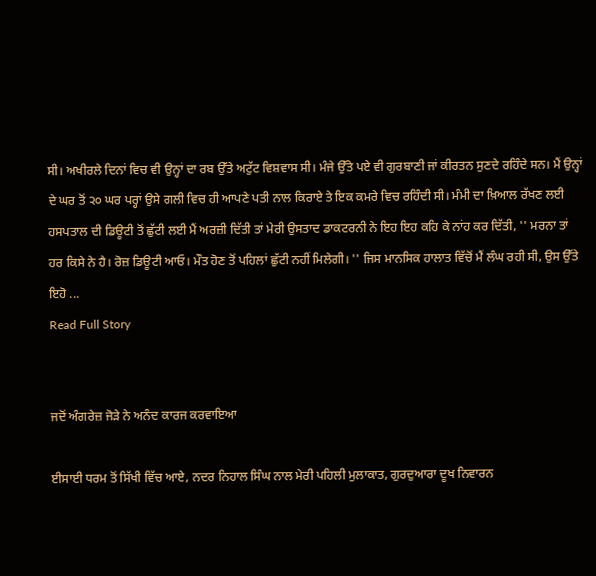ਸੀ। ਅਖੀਰਲੇ ਦਿਨਾਂ ਵਿਚ ਵੀ ਉਨ੍ਹਾਂ ਦਾ ਰਬ ਉੱਤੇ ਅਟੁੱਟ ਵਿਸ਼ਵਾਸ ਸੀ। ਮੰਜੇ ਉੱਤੇ ਪਏ ਵੀ ਗੁਰਬਾਣੀ ਜਾਂ ਕੀਰਤਨ ਸੁਣਦੇ ਰਹਿੰਦੇ ਸਨ। ਮੈਂ ਉਨ੍ਹਾਂ ਦੇ ਘਰ ਤੋਂ ੨੦ ਘਰ ਪਰ੍ਹਾਂ ਉਸੇ ਗਲੀ ਵਿਚ ਹੀ ਆਪਣੇ ਪਤੀ ਨਾਲ ਕਿਰਾਏ ਤੇ ਇਕ ਕਮਰੇ ਵਿਚ ਰਹਿੰਦੀ ਸੀ। ਮੰਮੀ ਦਾ ਖ਼ਿਆਲ ਰੱਖਣ ਲਈ ਹਸਪਤਾਲ ਦੀ ਡਿਊਟੀ ਤੋਂ ਛੁੱਟੀ ਲਈ ਮੈਂ ਅਰਜ਼ੀ ਦਿੱਤੀ ਤਾਂ ਮੇਰੀ ਉਸਤਾਦ ਡਾਕਟਰਨੀ ਨੇ ਇਹ ਇਹ ਕਹਿ ਕੇ ਨਾਂਹ ਕਰ ਦਿੱਤੀ, '' ਮਰਨਾ ਤਾਂ ਹਰ ਕਿਸੇ ਨੇ ਹੈ। ਰੋਜ਼ ਡਿਊਟੀ ਆਓ। ਮੌਤ ਹੋਣ ਤੋਂ ਪਹਿਲਾਂ ਛੁੱਟੀ ਨਹੀਂ ਮਿਲੇਗੀ। '' ਜਿਸ ਮਾਨਸਿਕ ਹਾਲਾਤ ਵਿੱਚੋਂ ਮੈਂ ਲੰਘ ਰਹੀ ਸੀ, ਉਸ ਉੱਤੇ ਇਹੋ ...
Read Full Story


ਜਦੋਂ ਅੰਗਰੇਜ਼ ਜੋੜੇ ਨੇ ਅਨੰਦ ਕਾਰਜ ਕਰਵਾਇਆ

ਈਸਾਈ ਧਰਮ ਤੋਂ ਸਿੱਖੀ ਵਿੱਚ ਆਏ, ਨਦਰ ਨਿਹਾਲ ਸਿੰਘ ਨਾਲ ਮੇਰੀ ਪਹਿਲੀ ਮੁਲਾਕਾਤ, ਗੁਰਦੁਆਰਾ ਦੂਖ ਨਿਵਾਰਨ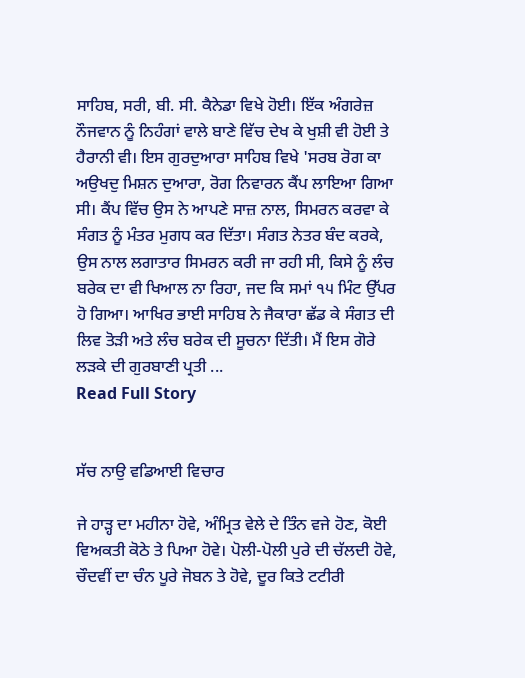ਸਾਹਿਬ, ਸਰੀ, ਬੀ. ਸੀ. ਕੈਨੇਡਾ ਵਿਖੇ ਹੋਈ। ਇੱਕ ਅੰਗਰੇਜ਼ ਨੌਜਵਾਨ ਨੂੰ ਨਿਹੰਗਾਂ ਵਾਲੇ ਬਾਣੇ ਵਿੱਚ ਦੇਖ ਕੇ ਖੁਸ਼ੀ ਵੀ ਹੋਈ ਤੇ ਹੈਰਾਨੀ ਵੀ। ਇਸ ਗੁਰਦੁਆਰਾ ਸਾਹਿਬ ਵਿਖੇ 'ਸਰਬ ਰੋਗ ਕਾ ਅਉਖਦੁ ਮਿਸ਼ਨ ਦੁਆਰਾ, ਰੋਗ ਨਿਵਾਰਨ ਕੈਂਪ ਲਾਇਆ ਗਿਆ ਸੀ। ਕੈਂਪ ਵਿੱਚ ਉਸ ਨੇ ਆਪਣੇ ਸਾਜ਼ ਨਾਲ, ਸਿਮਰਨ ਕਰਵਾ ਕੇ ਸੰਗਤ ਨੂੰ ਮੰਤਰ ਮੁਗਧ ਕਰ ਦਿੱਤਾ। ਸੰਗਤ ਨੇਤਰ ਬੰਦ ਕਰਕੇ, ਉਸ ਨਾਲ ਲਗਾਤਾਰ ਸਿਮਰਨ ਕਰੀ ਜਾ ਰਹੀ ਸੀ, ਕਿਸੇ ਨੂੰ ਲੰਚ ਬਰੇਕ ਦਾ ਵੀ ਖਿਆਲ ਨਾ ਰਿਹਾ, ਜਦ ਕਿ ਸਮਾਂ ੧੫ ਮਿੰਟ ਉੱਪਰ ਹੋ ਗਿਆ। ਆਖਿਰ ਭਾਈ ਸਾਹਿਬ ਨੇ ਜੈਕਾਰਾ ਛੱਡ ਕੇ ਸੰਗਤ ਦੀ ਲਿਵ ਤੋੜੀ ਅਤੇ ਲੰਚ ਬਰੇਕ ਦੀ ਸੂਚਨਾ ਦਿੱਤੀ। ਮੈਂ ਇਸ ਗੋਰੇ ਲੜਕੇ ਦੀ ਗੁਰਬਾਣੀ ਪ੍ਰਤੀ ...
Read Full Story


ਸੱਚ ਨਾਉ ਵਡਿਆਈ ਵਿਚਾਰ

ਜੇ ਹਾੜ੍ਹ ਦਾ ਮਹੀਨਾ ਹੋਵੇ, ਅੰਮ੍ਰਿਤ ਵੇਲੇ ਦੇ ਤਿੰਨ ਵਜੇ ਹੋਣ, ਕੋਈ ਵਿਅਕਤੀ ਕੋਠੇ ਤੇ ਪਿਆ ਹੋਵੇ। ਪੋਲੀ-ਪੋਲੀ ਪੁਰੇ ਦੀ ਚੱਲਦੀ ਹੋਵੇ, ਚੌਦਵੀਂ ਦਾ ਚੰਨ ਪੂਰੇ ਜੋਬਨ ਤੇ ਹੋਵੇ, ਦੂਰ ਕਿਤੇ ਟਟੀਰੀ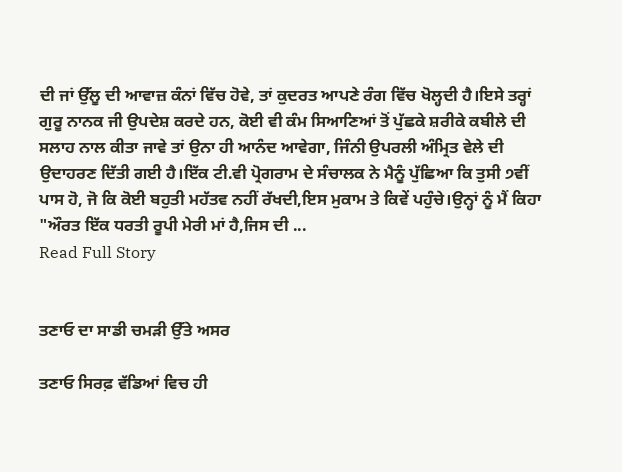ਦੀ ਜਾਂ ਉੱਲੂ ਦੀ ਆਵਾਜ਼ ਕੰਨਾਂ ਵਿੱਚ ਹੋਵੇ, ਤਾਂ ਕੁਦਰਤ ਆਪਣੇ ਰੰਗ ਵਿੱਚ ਖੋਲ੍ਹਦੀ ਹੈ।ਇਸੇ ਤਰ੍ਹਾਂ ਗੁਰੂ ਨਾਨਕ ਜੀ ਉਪਦੇਸ਼ ਕਰਦੇ ਹਨ, ਕੋਈ ਵੀ ਕੰਮ ਸਿਆਣਿਆਂ ਤੋਂ ਪੁੱਛਕੇ ਸ਼ਰੀਕੇ ਕਬੀਲੇ ਦੀ ਸਲਾਹ ਨਾਲ ਕੀਤਾ ਜਾਵੇ ਤਾਂ ਉਨਾ ਹੀ ਆਨੰਦ ਆਵੇਗਾ, ਜਿੰਨੀ ਉਪਰਲੀ ਅੰਮ੍ਰਿਤ ਵੇਲੇ ਦੀ ਉਦਾਹਰਣ ਦਿੱਤੀ ਗਈ ਹੈ।ਇੱਕ ਟੀ.ਵੀ ਪ੍ਰੋਗਰਾਮ ਦੇ ਸੰਚਾਲਕ ਨੇ ਮੈਨੂੰ ਪੁੱਛਿਆ ਕਿ ਤੁਸੀ ੭ਵੀਂ ਪਾਸ ਹੋ, ਜੋ ਕਿ ਕੋਈ ਬਹੁਤੀ ਮਹੱਤਵ ਨਹੀਂ ਰੱਖਦੀ,ਇਸ ਮੁਕਾਮ ਤੇ ਕਿਵੇਂ ਪਹੁੰਚੇ।ਉਨ੍ਹਾਂ ਨੂੰ ਮੈਂ ਕਿਹਾ "ਔਰਤ ਇੱਕ ਧਰਤੀ ਰੂਪੀ ਮੇਰੀ ਮਾਂ ਹੈ,ਜਿਸ ਦੀ ...
Read Full Story


ਤਣਾਓ ਦਾ ਸਾਡੀ ਚਮੜੀ ਉੱਤੇ ਅਸਰ

ਤਣਾਓ ਸਿਰਫ਼ ਵੱਡਿਆਂ ਵਿਚ ਹੀ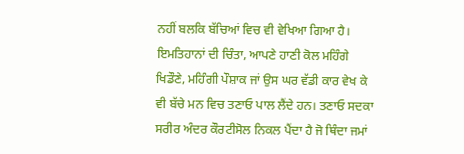ਨਹੀਂ ਬਲਕਿ ਬੱਚਿਆਂ ਵਿਚ ਵੀ ਵੇਖਿਆ ਗਿਆ ਹੈ। ਇਮਤਿਹਾਨਾਂ ਦੀ ਚਿੰਤਾ, ਆਪਣੇ ਹਾਣੀ ਕੋਲ ਮਹਿੰਗੇ ਖਿਡੌਣੇ, ਮਹਿੰਗੀ ਪੌਸ਼ਾਕ ਜਾਂ ਉਸ ਘਰ ਵੱਡੀ ਕਾਰ ਵੇਖ ਕੇ ਵੀ ਬੱਚੇ ਮਨ ਵਿਚ ਤਣਾਓ ਪਾਲ ਲੈਂਦੇ ਹਨ। ਤਣਾਓ ਸਦਕਾ ਸਰੀਰ ਅੰਦਰ ਕੌਰਟੀਸੋਲ ਨਿਕਲ ਪੈਂਦਾ ਹੈ ਜੋ ਥਿੰਦਾ ਜਮਾਂ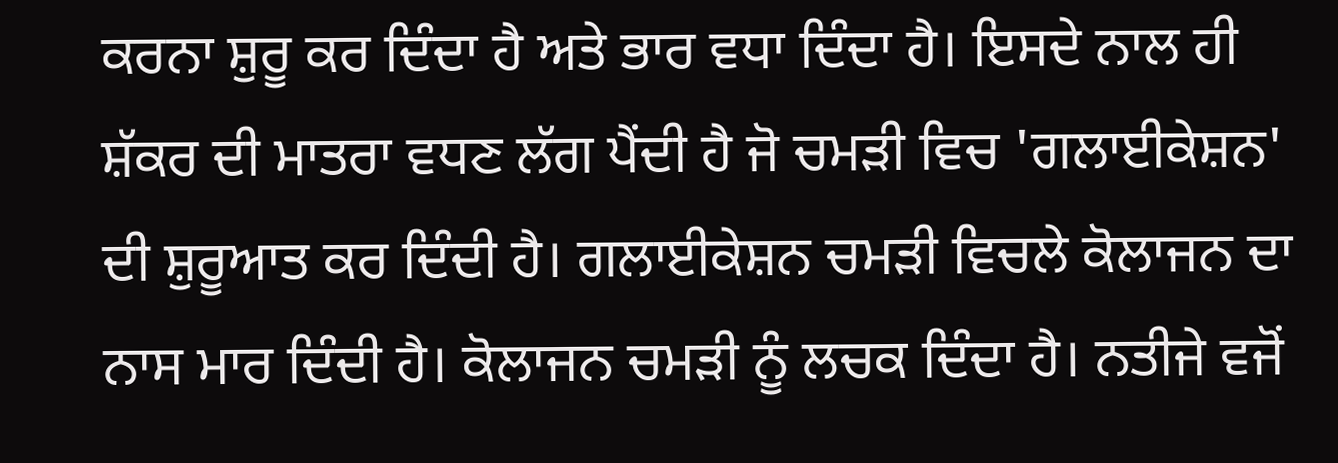ਕਰਨਾ ਸ਼ੁਰੂ ਕਰ ਦਿੰਦਾ ਹੈ ਅਤੇ ਭਾਰ ਵਧਾ ਦਿੰਦਾ ਹੈ। ਇਸਦੇ ਨਾਲ ਹੀ ਸ਼ੱਕਰ ਦੀ ਮਾਤਰਾ ਵਧਣ ਲੱਗ ਪੈਂਦੀ ਹੈ ਜੋ ਚਮੜੀ ਵਿਚ 'ਗਲਾਈਕੇਸ਼ਨ' ਦੀ ਸ਼ੁਰੂਆਤ ਕਰ ਦਿੰਦੀ ਹੈ। ਗਲਾਈਕੇਸ਼ਨ ਚਮੜੀ ਵਿਚਲੇ ਕੋਲਾਜਨ ਦਾ ਨਾਸ ਮਾਰ ਦਿੰਦੀ ਹੈ। ਕੋਲਾਜਨ ਚਮੜੀ ਨੂੰ ਲਚਕ ਦਿੰਦਾ ਹੈ। ਨਤੀਜੇ ਵਜੋਂ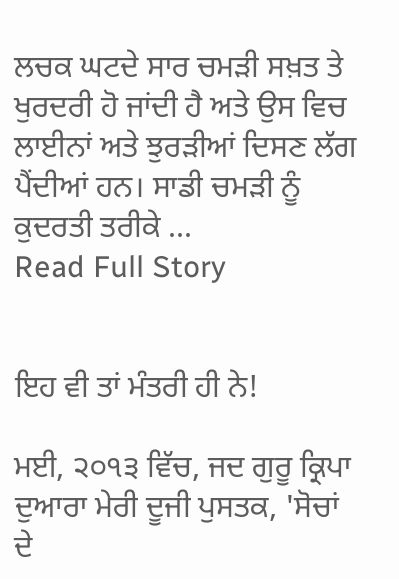ਲਚਕ ਘਟਦੇ ਸਾਰ ਚਮੜੀ ਸਖ਼ਤ ਤੇ ਖੁਰਦਰੀ ਹੋ ਜਾਂਦੀ ਹੈ ਅਤੇ ਉਸ ਵਿਚ ਲਾਈਨਾਂ ਅਤੇ ਝੁਰੜੀਆਂ ਦਿਸਣ ਲੱਗ ਪੈਂਦੀਆਂ ਹਨ। ਸਾਡੀ ਚਮੜੀ ਨੂੰ ਕੁਦਰਤੀ ਤਰੀਕੇ ...
Read Full Story


ਇਹ ਵੀ ਤਾਂ ਮੰਤਰੀ ਹੀ ਨੇ!

ਮਈ, ੨੦੧੩ ਵਿੱਚ, ਜਦ ਗੁਰੂ ਕ੍ਰਿਪਾ ਦੁਆਰਾ ਮੇਰੀ ਦੂਜੀ ਪੁਸਤਕ, 'ਸੋਚਾਂ ਦੇ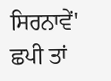ਸਿਰਨਾਵੇਂ' ਛਪੀ ਤਾਂ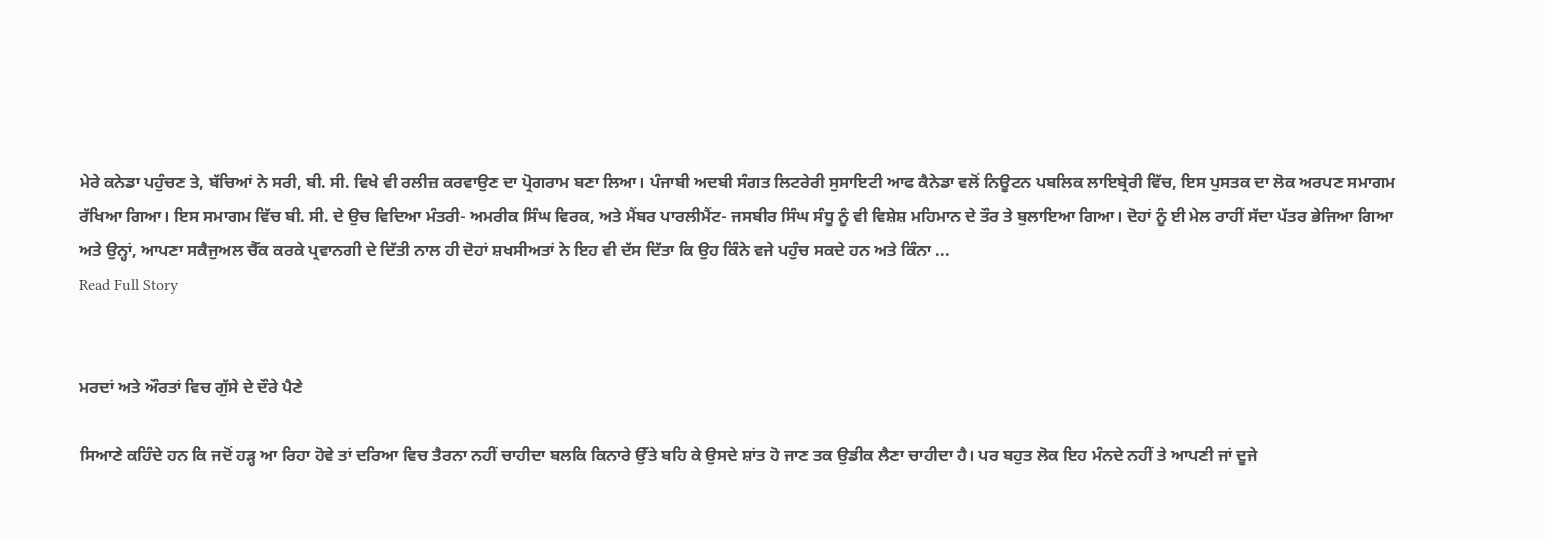ਮੇਰੇ ਕਨੇਡਾ ਪਹੁੰਚਣ ਤੇ, ਬੱਚਿਆਂ ਨੇ ਸਰੀ, ਬੀ. ਸੀ. ਵਿਖੇ ਵੀ ਰਲੀਜ਼ ਕਰਵਾਉਣ ਦਾ ਪ੍ਰੋਗਰਾਮ ਬਣਾ ਲਿਆ। ਪੰਜਾਬੀ ਅਦਬੀ ਸੰਗਤ ਲਿਟਰੇਰੀ ਸੁਸਾਇਟੀ ਆਫ ਕੈਨੇਡਾ ਵਲੋਂ ਨਿਊਟਨ ਪਬਲਿਕ ਲਾਇਬ੍ਰੇਰੀ ਵਿੱਚ, ਇਸ ਪੁਸਤਕ ਦਾ ਲੋਕ ਅਰਪਣ ਸਮਾਗਮ ਰੱਖਿਆ ਗਿਆ। ਇਸ ਸਮਾਗਮ ਵਿੱਚ ਬੀ. ਸੀ. ਦੇ ਉਚ ਵਿਦਿਆ ਮੰਤਰੀ- ਅਮਰੀਕ ਸਿੰਘ ਵਿਰਕ, ਅਤੇ ਮੈਂਬਰ ਪਾਰਲੀਮੈਂਟ- ਜਸਬੀਰ ਸਿੰਘ ਸੰਧੂ ਨੂੰ ਵੀ ਵਿਸ਼ੇਸ਼ ਮਹਿਮਾਨ ਦੇ ਤੌਰ ਤੇ ਬੁਲਾਇਆ ਗਿਆ। ਦੋਹਾਂ ਨੂੰ ਈ ਮੇਲ ਰਾਹੀਂ ਸੱਦਾ ਪੱਤਰ ਭੇਜਿਆ ਗਿਆ ਅਤੇ ਉਨ੍ਹਾਂ, ਆਪਣਾ ਸਕੈਜੁਅਲ ਚੈੱਕ ਕਰਕੇ ਪ੍ਰਵਾਨਗੀ ਦੇ ਦਿੱਤੀ ਨਾਲ ਹੀ ਦੋਹਾਂ ਸ਼ਖਸੀਅਤਾਂ ਨੇ ਇਹ ਵੀ ਦੱਸ ਦਿੱਤਾ ਕਿ ਉਹ ਕਿੰਨੇ ਵਜੇ ਪਹੁੰਚ ਸਕਦੇ ਹਨ ਅਤੇ ਕਿੰਨਾ ...
Read Full Story


ਮਰਦਾਂ ਅਤੇ ਔਰਤਾਂ ਵਿਚ ਗੁੱਸੇ ਦੇ ਦੌਰੇ ਪੈਣੇ

ਸਿਆਣੇ ਕਹਿੰਦੇ ਹਨ ਕਿ ਜਦੋਂ ਹੜ੍ਹ ਆ ਰਿਹਾ ਹੋਵੇ ਤਾਂ ਦਰਿਆ ਵਿਚ ਤੈਰਨਾ ਨਹੀਂ ਚਾਹੀਦਾ ਬਲਕਿ ਕਿਨਾਰੇ ਉੱਤੇ ਬਹਿ ਕੇ ਉਸਦੇ ਸ਼ਾਂਤ ਹੋ ਜਾਣ ਤਕ ਉਡੀਕ ਲੈਣਾ ਚਾਹੀਦਾ ਹੈ। ਪਰ ਬਹੁਤ ਲੋਕ ਇਹ ਮੰਨਦੇ ਨਹੀਂ ਤੇ ਆਪਣੀ ਜਾਂ ਦੂਜੇ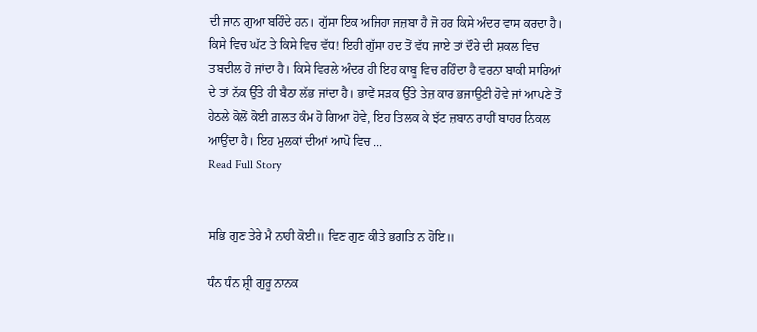ਦੀ ਜਾਨ ਗੁਆ ਬਹਿੰਦੇ ਹਨ। ਗੁੱਸਾ ਇਕ ਅਜਿਹਾ ਜਜ਼ਬਾ ਹੈ ਜੋ ਹਰ ਕਿਸੇ ਅੰਦਰ ਵਾਸ ਕਰਦਾ ਹੈ। ਕਿਸੇ ਵਿਚ ਘੱਟ ਤੇ ਕਿਸੇ ਵਿਚ ਵੱਧ! ਇਹੀ ਗੁੱਸਾ ਹਦ ਤੋਂ ਵੱਧ ਜਾਏ ਤਾਂ ਦੌਰੇ ਦੀ ਸ਼ਕਲ ਵਿਚ ਤਬਦੀਲ ਹੋ ਜਾਂਦਾ ਹੈ। ਕਿਸੇ ਵਿਰਲੇ ਅੰਦਰ ਹੀ ਇਹ ਕਾਬੂ ਵਿਚ ਰਹਿੰਦਾ ਹੈ ਵਰਨਾ ਬਾਕੀ ਸਾਰਿਆਂ ਦੇ ਤਾਂ ਨੱਕ ਉੱਤੇ ਹੀ ਬੈਠਾ ਲੱਭ ਜਾਂਦਾ ਹੈ। ਭਾਵੇਂ ਸੜਕ ਉੱਤੇ ਤੇਜ਼ ਕਾਰ ਭਜਾਉਣੀ ਹੋਵੇ ਜਾਂ ਆਪਣੇ ਤੋਂ ਹੇਠਲੇ ਕੋਲੋਂ ਕੋਈ ਗ਼ਲਤ ਕੰਮ ਹੋ ਗਿਆ ਹੋਵੇ, ਇਹ ਤਿਲਕ ਕੇ ਝੱਟ ਜ਼ਬਾਨ ਰਾਹੀਂ ਬਾਹਰ ਨਿਕਲ ਆਉਂਦਾ ਹੈ। ਇਹ ਮੁਲਕਾਂ ਦੀਆਂ ਆਪੋ ਵਿਚ ...
Read Full Story


ਸਭਿ ਗੁਣ ਤੇਰੇ ਮੈ ਨਾਹੀ ਕੋਈ॥ ਵਿਣ ਗੁਣ ਕੀਤੇ ਭਗਤਿ ਨ ਹੋਇ॥

ਧੰਨ ਧੰਨ ਸ਼੍ਰੀ ਗੁਰੂ ਨਾਨਕ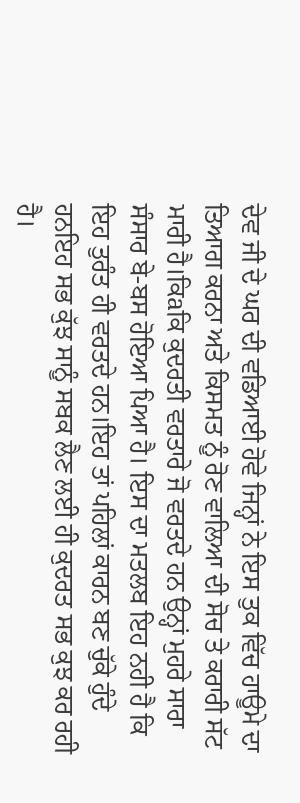ਦੇਵ ਜੀ ਦੇ ਘਰ ਦੀ ਵਡਿਆਈ ਹੋਵੇ ਜਿਨ੍ਹਾਂ ਨੇ ਇਸ ਤੁਕ ਵਿੱਚ ਹਾਊਮੇ ਦਾ ਤਿਆਗ ਕਰਨਾ ਅਤੇ ਕਿਸਮਤ ਨੂੰ ਰੋਣ ਵਾਲਿਆ ਦੀ ਸੋਚ ਤੇ ਕਰਾਰੀ ਸੱਟ ਮਾਰੀ ਹੈ।ਕਿaਕਿ ਕੁਦਰਤੀ ਵਰਤਾਰੇ ਜੋ ਵਰਤਦੇ ਹਨ ਉਨ੍ਹਾਂ ਮੁਹਰੇ ਸਾਰਾ ਸੰਸਾਰ ਬੇ-ਬਸ ਹੋਇਆ ਪਿਆ ਹੈ। ਇਸ ਦਾ ਮਤਲਬ ਇਹ ਨਹੀ ਹੈ ਕਿ ਇਹ ਤੁਰੰਤ ਹੀ ਵਰਤਦੇ ਹਨ।ਇਹ ਤਾਂ ਪਹਿਲਾਂ ਕਾਰਨ ਬਣ ਚੁੱਕੇ ਹੁੰਦੇ ਹਨਇਹ ਸਭ ਕੁੱਝ ਸਾਨੂੰ ਸਬਕ ਲੈਣ ਲਈ ਹੀ ਕੁਦਰਤ ਸਭ ਕੁਝ ਕਰ ਰਹੀ ਹੈ।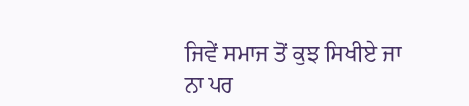ਜਿਵੇਂ ਸਮਾਜ ਤੋਂ ਕੁਝ ਸਿਖੀਏ ਜਾ ਨਾ ਪਰ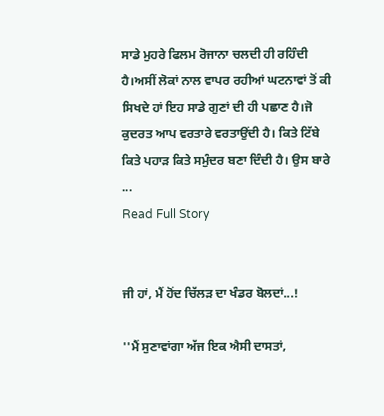ਸਾਡੇ ਮੁਹਰੇ ਫਿਲਮ ਰੋਜਾਨਾ ਚਲਦੀ ਹੀ ਰਹਿੰਦੀ ਹੈ।ਅਸੀਂ ਲੋਕਾਂ ਨਾਲ ਵਾਪਰ ਰਹੀਆਂ ਘਟਨਾਵਾਂ ਤੋਂ ਕੀ ਸਿਖਦੇ ਹਾਂ ਇਹ ਸਾਡੇ ਗੁਣਾਂ ਦੀ ਹੀ ਪਛਾਣ ਹੈ।ਜੋ ਕੁਦਰਤ ਆਪ ਵਰਤਾਰੇ ਵਰਤਾਉਂਦੀ ਹੈ। ਕਿਤੇ ਟਿੱਬੇ ਕਿਤੇ ਪਹਾੜ ਕਿਤੇ ਸਮੁੰਦਰ ਬਣਾ ਦਿੰਦੀ ਹੈ। ਉਸ ਬਾਰੇ ...
Read Full Story


ਜੀ ਹਾਂ, ਮੈਂ ਹੋਂਦ ਚਿੱਲੜ ਦਾ ਖੰਡਰ ਬੋਲਦਾਂ...!

''ਮੈਂ ਸੁਣਾਵਾਂਗਾ ਅੱਜ ਇਕ ਐਸੀ ਦਾਸਤਾਂ,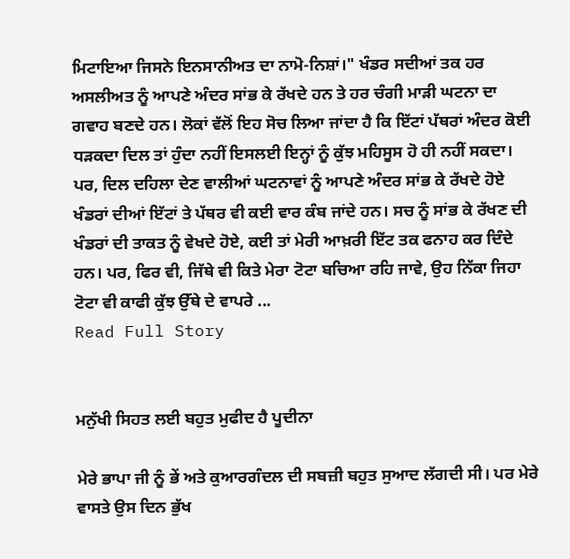ਮਿਟਾਇਆ ਜਿਸਨੇ ਇਨਸਾਨੀਅਤ ਦਾ ਨਾਮੋ-ਨਿਸ਼ਾਂ।" ਖੰਡਰ ਸਦੀਆਂ ਤਕ ਹਰ ਅਸਲੀਅਤ ਨੂੰ ਆਪਣੇ ਅੰਦਰ ਸਾਂਭ ਕੇ ਰੱਖਦੇ ਹਨ ਤੇ ਹਰ ਚੰਗੀ ਮਾੜੀ ਘਟਨਾ ਦਾ ਗਵਾਹ ਬਣਦੇ ਹਨ। ਲੋਕਾਂ ਵੱਲੋਂ ਇਹ ਸੋਚ ਲਿਆ ਜਾਂਦਾ ਹੈ ਕਿ ਇੱਟਾਂ ਪੱਥਰਾਂ ਅੰਦਰ ਕੋਈ ਧੜਕਦਾ ਦਿਲ ਤਾਂ ਹੁੰਦਾ ਨਹੀਂ ਇਸਲਈ ਇਨ੍ਹਾਂ ਨੂੰ ਕੁੱਝ ਮਹਿਸੂਸ ਹੋ ਹੀ ਨਹੀਂ ਸਕਦਾ। ਪਰ, ਦਿਲ ਦਹਿਲਾ ਦੇਣ ਵਾਲੀਆਂ ਘਟਨਾਵਾਂ ਨੂੰ ਆਪਣੇ ਅੰਦਰ ਸਾਂਭ ਕੇ ਰੱਖਦੇ ਹੋਏ ਖੰਡਰਾਂ ਦੀਆਂ ਇੱਟਾਂ ਤੇ ਪੱਥਰ ਵੀ ਕਈ ਵਾਰ ਕੰਬ ਜਾਂਦੇ ਹਨ। ਸਚ ਨੂੰ ਸਾਂਭ ਕੇ ਰੱਖਣ ਦੀ ਖੰਡਰਾਂ ਦੀ ਤਾਕਤ ਨੂੰ ਵੇਖਦੇ ਹੋਏ, ਕਈ ਤਾਂ ਮੇਰੀ ਆਖ਼ਰੀ ਇੱਟ ਤਕ ਫਨਾਹ ਕਰ ਦਿੰਦੇ ਹਨ। ਪਰ, ਫਿਰ ਵੀ, ਜਿੱਥੇ ਵੀ ਕਿਤੇ ਮੇਰਾ ਟੋਟਾ ਬਚਿਆ ਰਹਿ ਜਾਵੇ, ਉਹ ਨਿੱਕਾ ਜਿਹਾ ਟੋਟਾ ਵੀ ਕਾਫੀ ਕੁੱਝ ਉੱਥੇ ਦੇ ਵਾਪਰੇ ...
Read Full Story


ਮਨੁੱਖੀ ਸਿਹਤ ਲਈ ਬਹੁਤ ਮੁਫੀਦ ਹੈ ਪੂਦੀਨਾ

ਮੇਰੇ ਭਾਪਾ ਜੀ ਨੂੰ ਭੇਂ ਅਤੇ ਕੁਆਰਗੰਦਲ ਦੀ ਸਬਜ਼ੀ ਬਹੁਤ ਸੁਆਦ ਲੱਗਦੀ ਸੀ। ਪਰ ਮੇਰੇ ਵਾਸਤੇ ਉਸ ਦਿਨ ਭੁੱਖ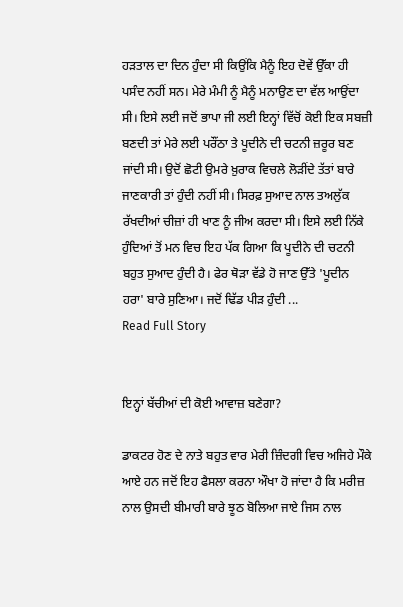ਹੜਤਾਲ ਦਾ ਦਿਨ ਹੁੰਦਾ ਸੀ ਕਿਉਂਕਿ ਮੈਨੂੰ ਇਹ ਦੋਵੇਂ ਉੱਕਾ ਹੀ ਪਸੰਦ ਨਹੀਂ ਸਨ। ਮੇਰੇ ਮੰਮੀ ਨੂੰ ਮੈਨੂੰ ਮਨਾਉਣ ਦਾ ਵੱਲ ਆਉਂਦਾ ਸੀ। ਇਸੇ ਲਈ ਜਦੋਂ ਭਾਪਾ ਜੀ ਲਈ ਇਨ੍ਹਾਂ ਵਿੱਚੋਂ ਕੋਈ ਇਕ ਸਬਜ਼ੀ ਬਣਦੀ ਤਾਂ ਮੇਰੇ ਲਈ ਪਰੌਂਠਾ ਤੇ ਪੂਦੀਨੇ ਦੀ ਚਟਨੀ ਜ਼ਰੂਰ ਬਣ ਜਾਂਦੀ ਸੀ। ਉਦੋਂ ਛੋਟੀ ਉਮਰੇ ਖ਼ੁਰਾਕ ਵਿਚਲੇ ਲੋੜੀਂਦੇ ਤੱਤਾਂ ਬਾਰੇ ਜਾਣਕਾਰੀ ਤਾਂ ਹੁੰਦੀ ਨਹੀਂ ਸੀ। ਸਿਰਫ਼ ਸੁਆਦ ਨਾਲ ਤਅਲੁੱਕ ਰੱਖਦੀਆਂ ਚੀਜ਼ਾਂ ਹੀ ਖਾਣ ਨੂੰ ਜੀਅ ਕਰਦਾ ਸੀ। ਇਸੇ ਲਈ ਨਿੱਕੇ ਹੁੰਦਿਆਂ ਤੋਂ ਮਨ ਵਿਚ ਇਹ ਪੱਕ ਗਿਆ ਕਿ ਪੂਦੀਨੇ ਦੀ ਚਟਨੀ ਬਹੁਤ ਸੁਆਦ ਹੁੰਦੀ ਹੈ। ਫੇਰ ਥੋੜਾ ਵੱਡੇ ਹੋ ਜਾਣ ਉੱਤੇ 'ਪੂਦੀਨ ਹਰਾ' ਬਾਰੇ ਸੁਣਿਆ। ਜਦੋਂ ਢਿੱਡ ਪੀੜ ਹੁੰਦੀ ...
Read Full Story


ਇਨ੍ਹਾਂ ਬੱਚੀਆਂ ਦੀ ਕੋਈ ਆਵਾਜ਼ ਬਣੇਗਾ?

ਡਾਕਟਰ ਹੋਣ ਦੇ ਨਾਤੇ ਬਹੁਤ ਵਾਰ ਮੇਰੀ ਜ਼ਿੰਦਗੀ ਵਿਚ ਅਜਿਹੇ ਮੌਕੇ ਆਏ ਹਨ ਜਦੋਂ ਇਹ ਫੈਸਲਾ ਕਰਨਾ ਔਖਾ ਹੋ ਜਾਂਦਾ ਹੈ ਕਿ ਮਰੀਜ਼ ਨਾਲ ਉਸਦੀ ਬੀਮਾਰੀ ਬਾਰੇ ਝੂਠ ਬੋਲਿਆ ਜਾਏ ਜਿਸ ਨਾਲ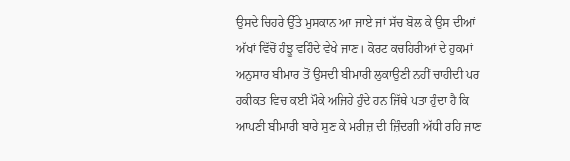ਉਸਦੇ ਚਿਹਰੇ ਉੱਤੇ ਮੁਸਕਾਨ ਆ ਜਾਏ ਜਾਂ ਸੱਚ ਬੋਲ ਕੇ ਉਸ ਦੀਆਂ ਅੱਖਾਂ ਵਿੱਚੋਂ ਹੰਝੂ ਵਹਿੰਦੇ ਵੇਖੇ ਜਾਣ। ਕੋਰਟ ਕਚਹਿਰੀਆਂ ਦੇ ਹੁਕਮਾਂ ਅਨੁਸਾਰ ਬੀਮਾਰ ਤੋਂ ਉਸਦੀ ਬੀਮਾਰੀ ਲੁਕਾਉਣੀ ਨਹੀਂ ਚਾਹੀਦੀ ਪਰ ਹਕੀਕਤ ਵਿਚ ਕਈ ਮੌਕੇ ਅਜਿਹੇ ਹੁੰਦੇ ਹਨ ਜਿੱਥੇ ਪਤਾ ਹੁੰਦਾ ਹੈ ਕਿ ਆਪਣੀ ਬੀਮਾਰੀ ਬਾਰੇ ਸੁਣ ਕੇ ਮਰੀਜ਼ ਦੀ ਜ਼ਿੰਦਗੀ ਅੱਧੀ ਰਹਿ ਜਾਣ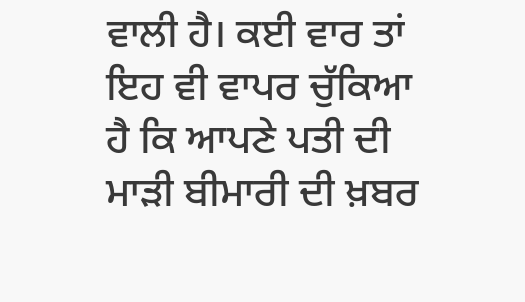ਵਾਲੀ ਹੈ। ਕਈ ਵਾਰ ਤਾਂ ਇਹ ਵੀ ਵਾਪਰ ਚੁੱਕਿਆ ਹੈ ਕਿ ਆਪਣੇ ਪਤੀ ਦੀ ਮਾੜੀ ਬੀਮਾਰੀ ਦੀ ਖ਼ਬਰ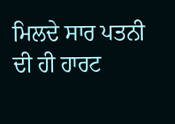ਮਿਲਦੇ ਸਾਰ ਪਤਨੀ ਦੀ ਹੀ ਹਾਰਟ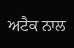ਅਟੈਕ ਨਾਲ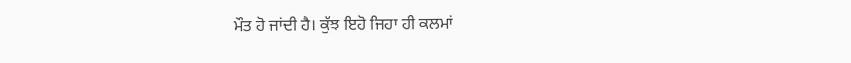ਮੌਤ ਹੋ ਜਾਂਦੀ ਹੈ। ਕੁੱਝ ਇਹੋ ਜਿਹਾ ਹੀ ਕਲਮਾਂ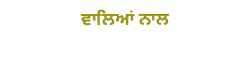ਵਾਲਿਆਂ ਨਾਲ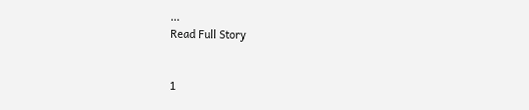...
Read Full Story


1